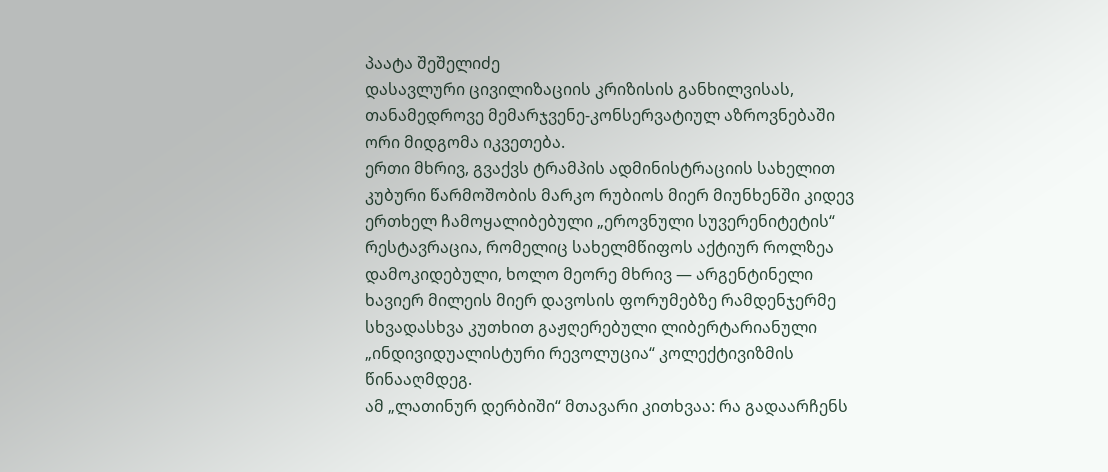პაატა შეშელიძე
დასავლური ცივილიზაციის კრიზისის განხილვისას, თანამედროვე მემარჯვენე-კონსერვატიულ აზროვნებაში ორი მიდგომა იკვეთება.
ერთი მხრივ, გვაქვს ტრამპის ადმინისტრაციის სახელით კუბური წარმოშობის მარკო რუბიოს მიერ მიუნხენში კიდევ ერთხელ ჩამოყალიბებული „ეროვნული სუვერენიტეტის“ რესტავრაცია, რომელიც სახელმწიფოს აქტიურ როლზეა დამოკიდებული, ხოლო მეორე მხრივ — არგენტინელი ხავიერ მილეის მიერ დავოსის ფორუმებზე რამდენჯერმე სხვადასხვა კუთხით გაჟღერებული ლიბერტარიანული „ინდივიდუალისტური რევოლუცია“ კოლექტივიზმის წინააღმდეგ.
ამ „ლათინურ დერბიში“ მთავარი კითხვაა: რა გადაარჩენს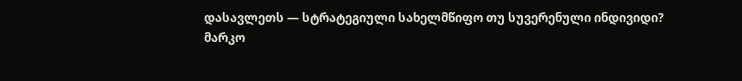დასავლეთს — სტრატეგიული სახელმწიფო თუ სუვერენული ინდივიდი?
მარკო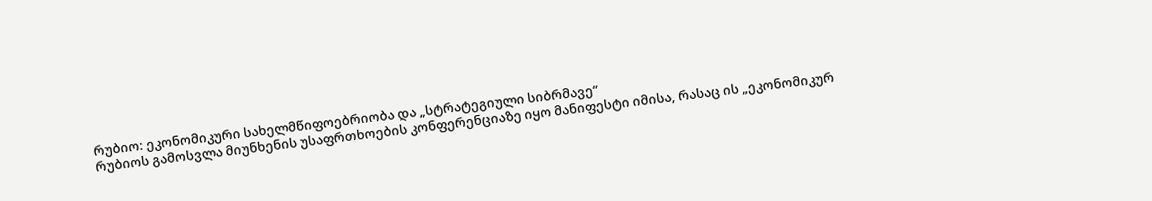რუბიო: ეკონომიკური სახელმწიფოებრიობა და „სტრატეგიული სიბრმავე“
რუბიოს გამოსვლა მიუნხენის უსაფრთხოების კონფერენციაზე იყო მანიფესტი იმისა, რასაც ის „ეკონომიკურ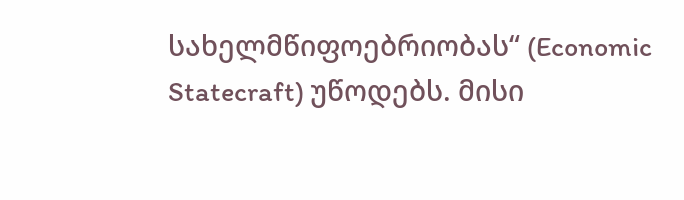სახელმწიფოებრიობას“ (Economic Statecraft) უწოდებს. მისი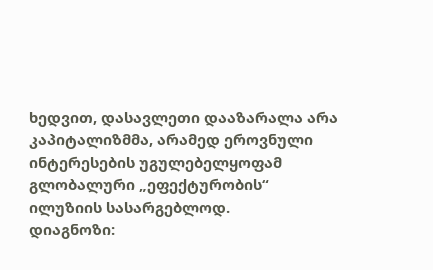ხედვით, დასავლეთი დააზარალა არა კაპიტალიზმმა, არამედ ეროვნული ინტერესების უგულებელყოფამ გლობალური „ეფექტურობის“ ილუზიის სასარგებლოდ.
დიაგნოზი: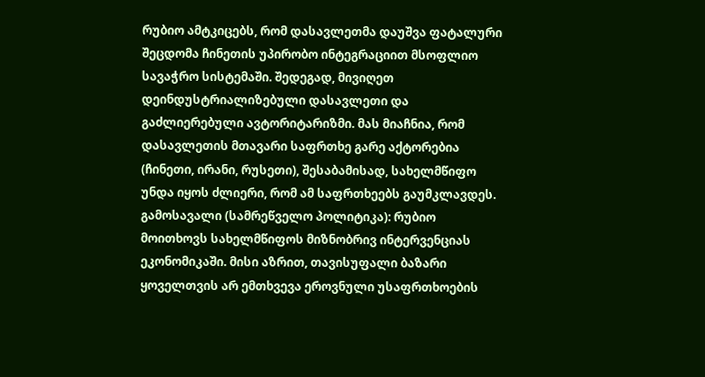რუბიო ამტკიცებს, რომ დასავლეთმა დაუშვა ფატალური შეცდომა ჩინეთის უპირობო ინტეგრაციით მსოფლიო სავაჭრო სისტემაში. შედეგად, მივიღეთ დეინდუსტრიალიზებული დასავლეთი და გაძლიერებული ავტორიტარიზმი. მას მიაჩნია, რომ დასავლეთის მთავარი საფრთხე გარე აქტორებია (ჩინეთი, ირანი, რუსეთი), შესაბამისად, სახელმწიფო უნდა იყოს ძლიერი, რომ ამ საფრთხეებს გაუმკლავდეს.
გამოსავალი (სამრეწველო პოლიტიკა): რუბიო მოითხოვს სახელმწიფოს მიზნობრივ ინტერვენციას ეკონომიკაში. მისი აზრით, თავისუფალი ბაზარი ყოველთვის არ ემთხვევა ეროვნული უსაფრთხოების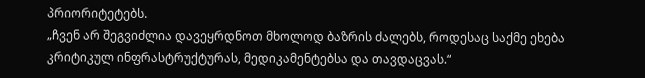პრიორიტეტებს.
„ჩვენ არ შეგვიძლია დავეყრდნოთ მხოლოდ ბაზრის ძალებს, როდესაც საქმე ეხება კრიტიკულ ინფრასტრუქტურას, მედიკამენტებსა და თავდაცვას.“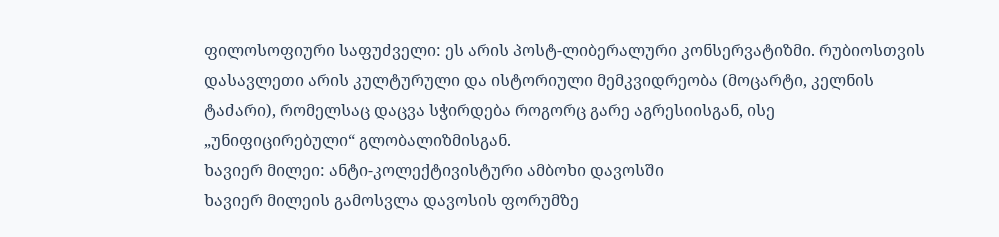ფილოსოფიური საფუძველი: ეს არის პოსტ-ლიბერალური კონსერვატიზმი. რუბიოსთვის დასავლეთი არის კულტურული და ისტორიული მემკვიდრეობა (მოცარტი, კელნის ტაძარი), რომელსაც დაცვა სჭირდება როგორც გარე აგრესიისგან, ისე „უნიფიცირებული“ გლობალიზმისგან.
ხავიერ მილეი: ანტი-კოლექტივისტური ამბოხი დავოსში
ხავიერ მილეის გამოსვლა დავოსის ფორუმზე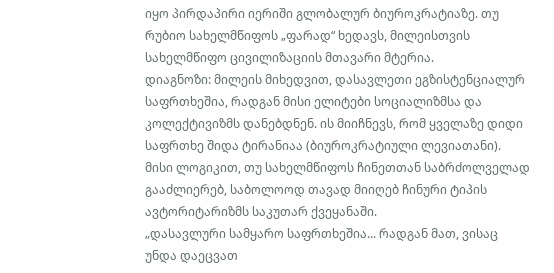იყო პირდაპირი იერიში გლობალურ ბიუროკრატიაზე. თუ რუბიო სახელმწიფოს „ფარად“ ხედავს, მილეისთვის სახელმწიფო ცივილიზაციის მთავარი მტერია.
დიაგნოზი: მილეის მიხედვით, დასავლეთი ეგზისტენციალურ საფრთხეშია, რადგან მისი ელიტები სოციალიზმსა და კოლექტივიზმს დანებდნენ. ის მიიჩნევს, რომ ყველაზე დიდი საფრთხე შიდა ტირანიაა (ბიუროკრატიული ლევიათანი). მისი ლოგიკით, თუ სახელმწიფოს ჩინეთთან საბრძოლველად გააძლიერებ, საბოლოოდ თავად მიიღებ ჩინური ტიპის ავტორიტარიზმს საკუთარ ქვეყანაში.
„დასავლური სამყარო საფრთხეშია... რადგან მათ, ვისაც უნდა დაეცვათ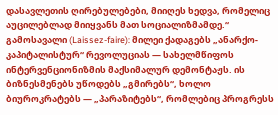დასავლეთის ღირებულებები, მიიღეს ხედვა, რომელიც აუცილებლად მიიყვანს მათ სოციალიზმამდე.“
გამოსავალი (Laissez-faire): მილეი ქადაგებს „ანარქო-კაპიტალისტურ“ რევოლუციას — სახელმწიფოს ინტერვენციონიზმის მაქსიმალურ დემონტაჟს. ის ბიზნესმენებს უწოდებს „გმირებს“, ხოლო ბიუროკრატებს — „პარაზიტებს“, რომლებიც პროგრესს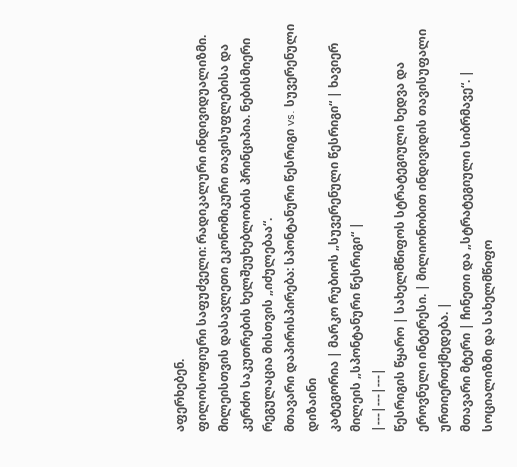აფერხებენ.
ფილოსოფიური საფუძველი: რადიკალური ინდივიდუალიზმი. მილეისთვის დასავლეთი ეკონომიკური თავისუფლებისა და კერძო საკუთრების ხელშეუხებლობის პრინციპია. ნებისმიერი რეგულაცია მისთვის „იძულებაა“.
მთავარი დაპირისპირება: სპონტანური წესრიგი vs. სუვერენული დიზაინი
კატეგორია | მარკო რუბიოს „სუვერენული წესრიგი“ | ხავიერ მილეის „სპონტანური წესრიგი“ |
|---|---|---|
წესრიგის წყარო | სახელმწიფოს სტრატეგიული ხედვა და ეროვნული ინტერესი. | მილიონობით ინდივიდის თავისუფალი ურთიერთქმედება. |
მთავარი მტერი | ჩინეთი და „სტრატეგიული სიბრმავე“. | სოციალიზმი და სახელმწიფო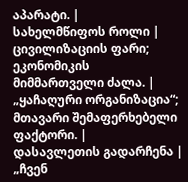აპარატი. |
სახელმწიფოს როლი | ცივილიზაციის ფარი; ეკონომიკის მიმმართველი ძალა. | „ყაჩაღური ორგანიზაცია“; მთავარი შემაფერხებელი ფაქტორი. |
დასავლეთის გადარჩენა | „ჩვენ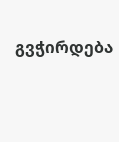გვჭირდება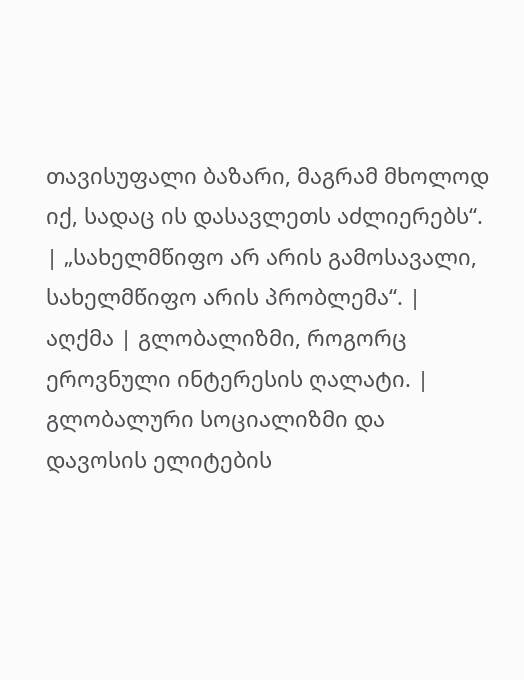თავისუფალი ბაზარი, მაგრამ მხოლოდ იქ, სადაც ის დასავლეთს აძლიერებს“. | „სახელმწიფო არ არის გამოსავალი, სახელმწიფო არის პრობლემა“. |
აღქმა | გლობალიზმი, როგორც ეროვნული ინტერესის ღალატი. | გლობალური სოციალიზმი და დავოსის ელიტების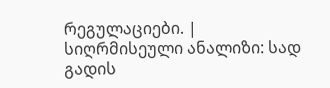რეგულაციები. |
სიღრმისეული ანალიზი: სად გადის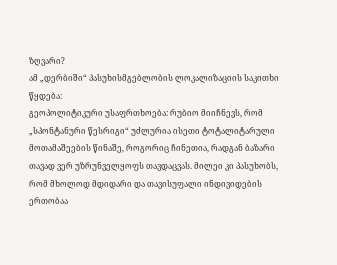ზღვარი?
ამ „დერბიში“ პასუხისმგებლობის ლოკალიზაციის საკითხი წყდება:
გეოპოლიტიკური უსაფრთხოება: რუბიო მიიჩნევს, რომ „სპონტანური წესრიგი“ უძლურია ისეთი ტოტალიტარული მოთამაშეების წინაშე, როგორიც ჩინეთია, რადგან ბაზარი თავად ვერ უზრუნველყოფს თავდაცვას. მილეი კი პასუხობს, რომ მხოლოდ მდიდარი და თავისუფალი ინდივიდების ერთობაა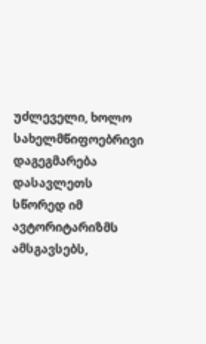უძლეველი, ხოლო სახელმწიფოებრივი დაგეგმარება დასავლეთს სწორედ იმ ავტორიტარიზმს ამსგავსებს,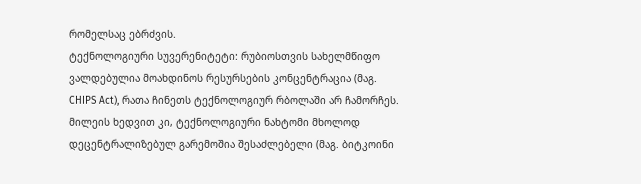რომელსაც ებრძვის.
ტექნოლოგიური სუვერენიტეტი: რუბიოსთვის სახელმწიფო ვალდებულია მოახდინოს რესურსების კონცენტრაცია (მაგ. CHIPS Act), რათა ჩინეთს ტექნოლოგიურ რბოლაში არ ჩამორჩეს. მილეის ხედვით კი, ტექნოლოგიური ნახტომი მხოლოდ დეცენტრალიზებულ გარემოშია შესაძლებელი (მაგ. ბიტკოინი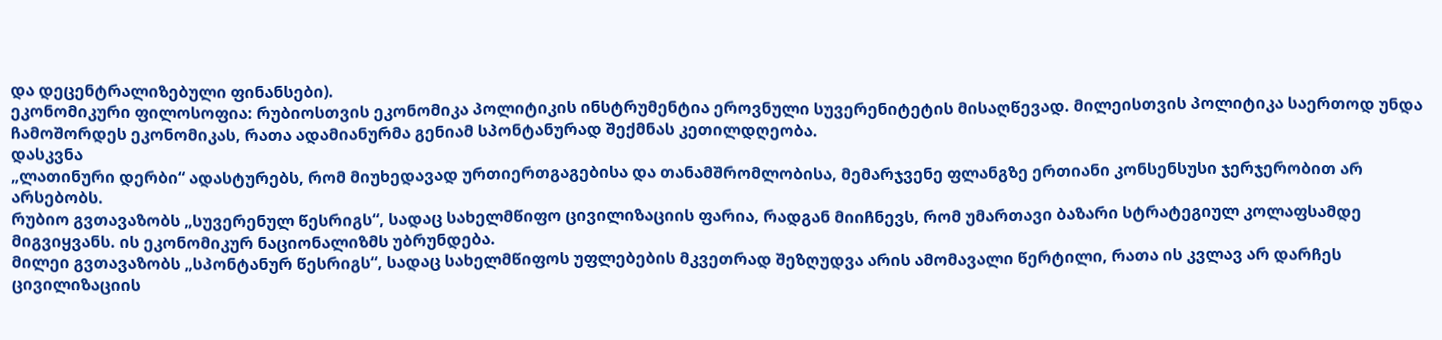და დეცენტრალიზებული ფინანსები).
ეკონომიკური ფილოსოფია: რუბიოსთვის ეკონომიკა პოლიტიკის ინსტრუმენტია ეროვნული სუვერენიტეტის მისაღწევად. მილეისთვის პოლიტიკა საერთოდ უნდა ჩამოშორდეს ეკონომიკას, რათა ადამიანურმა გენიამ სპონტანურად შექმნას კეთილდღეობა.
დასკვნა
„ლათინური დერბი“ ადასტურებს, რომ მიუხედავად ურთიერთგაგებისა და თანამშრომლობისა, მემარჯვენე ფლანგზე ერთიანი კონსენსუსი ჯერჯერობით არ არსებობს.
რუბიო გვთავაზობს „სუვერენულ წესრიგს“, სადაც სახელმწიფო ცივილიზაციის ფარია, რადგან მიიჩნევს, რომ უმართავი ბაზარი სტრატეგიულ კოლაფსამდე მიგვიყვანს. ის ეკონომიკურ ნაციონალიზმს უბრუნდება.
მილეი გვთავაზობს „სპონტანურ წესრიგს“, სადაც სახელმწიფოს უფლებების მკვეთრად შეზღუდვა არის ამომავალი წერტილი, რათა ის კვლავ არ დარჩეს ცივილიზაციის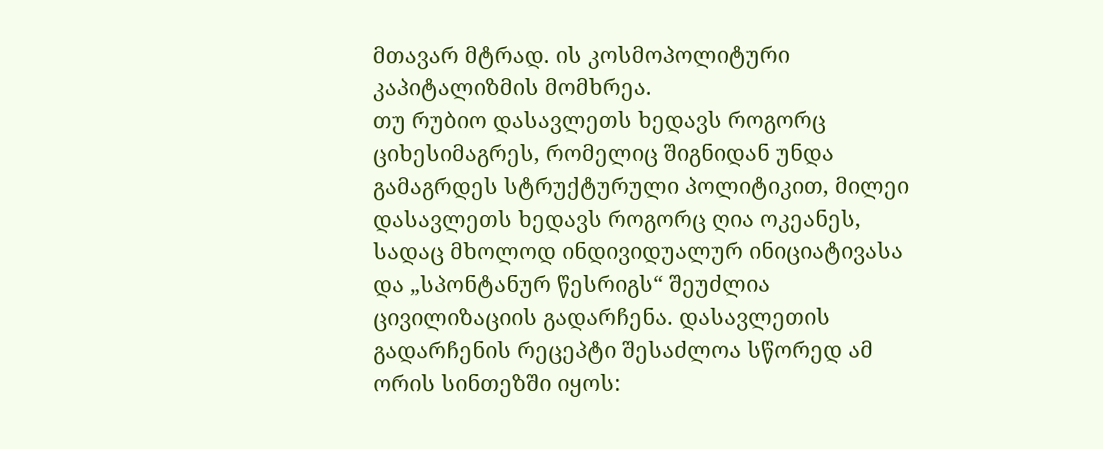მთავარ მტრად. ის კოსმოპოლიტური კაპიტალიზმის მომხრეა.
თუ რუბიო დასავლეთს ხედავს როგორც ციხესიმაგრეს, რომელიც შიგნიდან უნდა გამაგრდეს სტრუქტურული პოლიტიკით, მილეი დასავლეთს ხედავს როგორც ღია ოკეანეს, სადაც მხოლოდ ინდივიდუალურ ინიციატივასა და „სპონტანურ წესრიგს“ შეუძლია ცივილიზაციის გადარჩენა. დასავლეთის გადარჩენის რეცეპტი შესაძლოა სწორედ ამ ორის სინთეზში იყოს: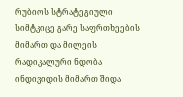რუბიოს სტრატეგიული სიმტკიცე გარე საფრთხეების მიმართ და მილეის რადიკალური ნდობა ინდივიდის მიმართ შიდა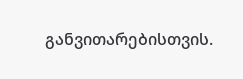განვითარებისთვის.